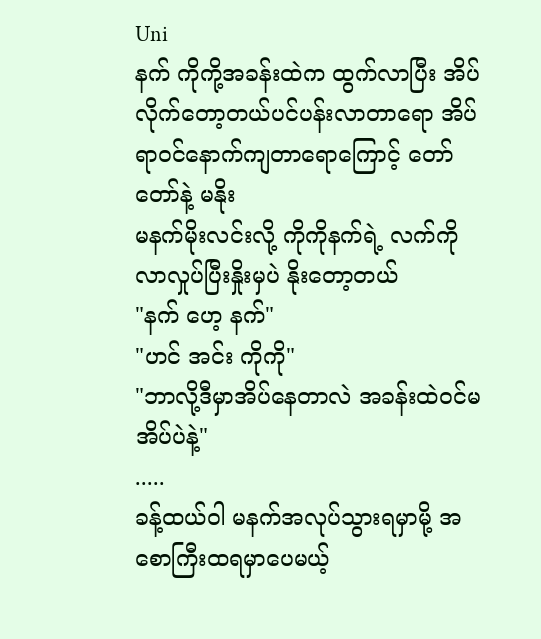Uni
နက် ကိုကို့အခန်းထဲက ထွက်လာပြီး အိပ်လိုက်တော့တယ်ပင်ပန်းလာတာရော အိပ်ရာဝင်နောက်ကျတာရောကြောင့် တော်တော်နဲ့ မနိုး
မနက်မိုးလင်းလို့ ကိုကိုနက်ရဲ့ လက်ကိုလာလှုပ်ပြီးနှိုးမှပဲ နိုးတော့တယ်
"နက် ဟေ့ နက်"
"ဟင် အင်း ကိုကို"
"ဘာလို့ဒီမှာအိပ်နေတာလဲ အခန်းထဲဝင်မအိပ်ပဲနဲ့"
.....
ခန့်ထယ်ဝါ မနက်အလုပ်သွားရမှာမို့ အစောကြီးထရမှာပေမယ့်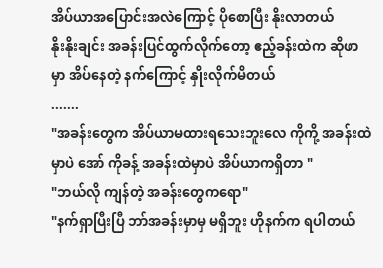အိပ်ယာအပြောင်းအလဲကြောင့် ပိုစောပြီး နိုးလာတယ်
နိုးနိုးချင်း အခန်းပြင်ထွက်လိုက်တော့ ဧည့်ခန်းထဲက ဆိုဖာမှာ အိပ်နေတဲ့ နက်ကြောင့် နှိုးလိုက်မိတယ်
.......
"အခန်းတွေက အိပ်ယာမထားရသေးဘူးလေ ကိုကို့ အခန်းထဲမှာပဲ အော် ကိုခန့် အခန်းထဲမှာပဲ အိပ်ယာကရှိတာ "
"ဘယ်လို ကျန်တဲ့ အခန်းတွေကရော"
"နက်ရှာပြီးပြီ ဘာ်အခန်းမှာမှ မရှိဘူး ဟိုနက်က ရပါတယ်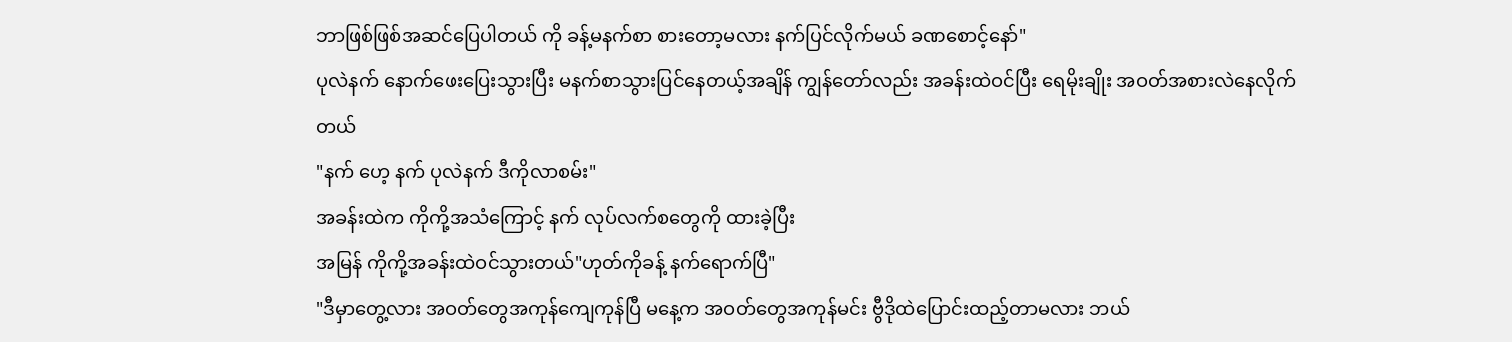ဘာဖြစ်ဖြစ်အဆင်ပြေပါတယ် ကို ခန့်မနက်စာ စားတော့မလား နက်ပြင်လိုက်မယ် ခဏစောင့်နော်"
ပုလဲနက် နောက်ဖေးပြေးသွားပြီး မနက်စာသွားပြင်နေတယ့်အချိန် ကျွန်တော်လည်း အခန်းထဲဝင်ပြီး ရေမိုးချိုး အဝတ်အစားလဲနေလိုက်တယ်
"နက် ဟေ့ နက် ပုလဲနက် ဒီကိုလာစမ်း"
အခန်းထဲက ကိုကို့အသံကြောင့် နက် လုပ်လက်စတွေကို ထားခဲ့ပြီး
အမြန် ကိုကို့အခန်းထဲဝင်သွားတယ်"ဟုတ်ကိုခန့် နက်ရောက်ပြီ"
"ဒီမှာတွေ့လား အဝတ်တွေအကုန်ကျေကုန်ပြီ မနေ့က အဝတ်တွေအကုန်မင်း ဗွီဒိုထဲပြောင်းထည့်တာမလား ဘယ်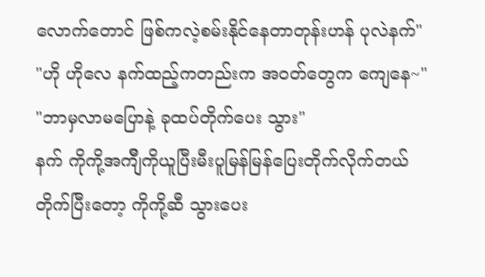လောက်တောင် ဖြစ်ကလဲ့စမ်းနိုင်နေတာတုန်းဟန် ပုလဲနက်"
"ဟို ဟိုလေ နက်ထည့်ကတည်းက အဝတ်တွေက ကျေနေ~"
"ဘာမှလာမပြောနဲ့ ခုထပ်တိုက်ပေး သွား"
နက် ကိုကို့အက်ျီကိုယူပြီးမီးပူမြန်မြန်ပြေးတိုက်လိုက်တယ်
တိုက်ပြီးတော့ ကိုကို့ဆီ သွားပေး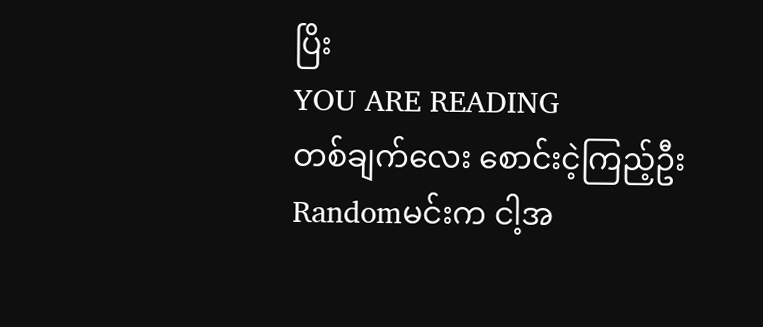ပြိး
YOU ARE READING
တစ်ချက်လေး စောင်းငဲ့ကြည့်ဦး
Randomမင်းက ငါ့အ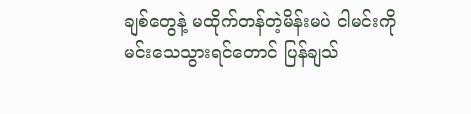ချစ်တွေနဲ့ မထိုက်တန်တဲ့မိန်းမပဲ ငါမင်းကို မင်းသေသွားရင်တောင် ပြန်ချသ်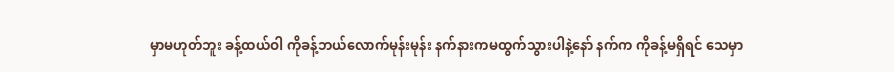မှာမဟုတ်ဘူး ခန့်ထယ်ဝါ ကိုခန့်ဘယ်လောက်မုန်းမုန်း နက်နားကမထွက်သွားပါနဲ့နော် နက်က ကိုခန့်မရှိရင် သေမှာ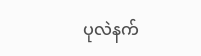ပုလဲနက်